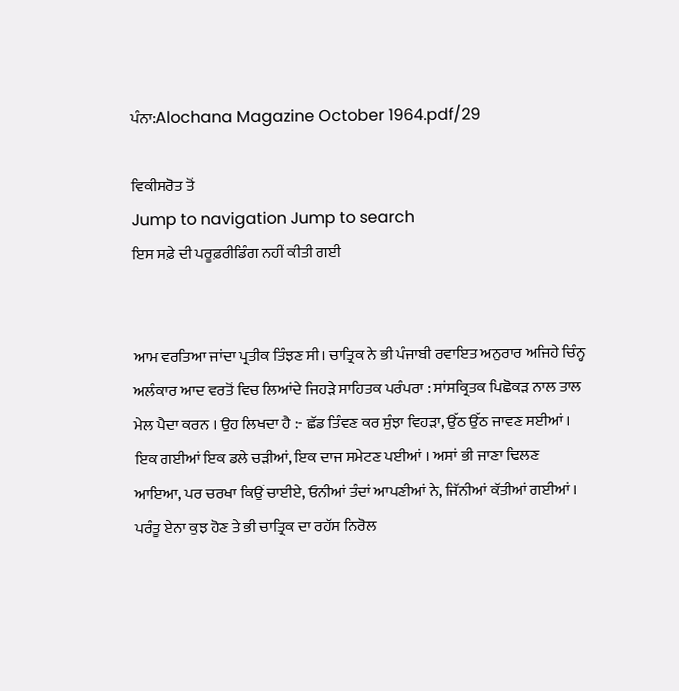ਪੰਨਾ:Alochana Magazine October 1964.pdf/29

ਵਿਕੀਸਰੋਤ ਤੋਂ
Jump to navigation Jump to search
ਇਸ ਸਫ਼ੇ ਦੀ ਪਰੂਫ਼ਰੀਡਿੰਗ ਨਹੀਂ ਕੀਤੀ ਗਈ


ਆਮ ਵਰਤਿਆ ਜਾਂਦਾ ਪ੍ਰਤੀਕ ਤਿੰਝਣ ਸੀ। ਚਾਤ੍ਰਿਕ ਨੇ ਭੀ ਪੰਜਾਬੀ ਰਵਾਇਤ ਅਨੁਰਾਰ ਅਜਿਹੇ ਚਿੰਨ੍ਹ ਅਲੰਕਾਰ ਆਦ ਵਰਤੋਂ ਵਿਚ ਲਿਆਂਦੇ ਜਿਹੜੇ ਸਾਹਿਤਕ ਪਰੰਪਰਾ : ਸਾਂਸਕ੍ਰਿਤਕ ਪਿਛੋਕੜ ਨਾਲ ਤਾਲ ਮੇਲ ਪੈਦਾ ਕਰਨ । ਉਹ ਲਿਖਦਾ ਹੈ :- ਛੱਡ ਤਿੰਵਣ ਕਰ ਸੁੰਝਾ ਵਿਹੜਾ, ਉੱਠ ਉੱਠ ਜਾਵਣ ਸਈਆਂ । ਇਕ ਗਈਆਂ ਇਕ ਡਲੇ ਚੜੀਆਂ, ਇਕ ਦਾਜ ਸਮੇਟਣ ਪਈਆਂ । ਅਸਾਂ ਭੀ ਜਾਣਾ ਢਿਲਣ ਆਇਆ, ਪਰ ਚਰਖਾ ਕਿਉਂ ਚਾਈਏ, ਓਨੀਆਂ ਤੰਦਾਂ ਆਪਣੀਆਂ ਨੇ, ਜਿੱਨੀਆਂ ਕੱਤੀਆਂ ਗਈਆਂ । ਪਰੰਤੂ ਏਨਾ ਕੁਝ ਹੋਣ ਤੇ ਭੀ ਚਾਤ੍ਰਿਕ ਦਾ ਰਹੱਸ ਨਿਰੋਲ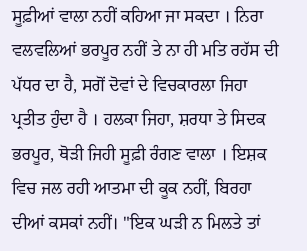ਸੂਫ਼ੀਆਂ ਵਾਲਾ ਨਹੀਂ ਕਹਿਆ ਜਾ ਸਕਦਾ । ਨਿਰਾ ਵਲਵਲਿਆਂ ਭਰਪੂਰ ਨਹੀਂ ਤੇ ਨਾ ਹੀ ਮਤਿ ਰਹੱਸ ਦੀ ਪੱਧਰ ਦਾ ਹੈ, ਸਗੋਂ ਦੋਵਾਂ ਦੇ ਵਿਚਕਾਰਲਾ ਜਿਹਾ ਪ੍ਰਤੀਤ ਹੁੰਦਾ ਹੈ । ਹਲਕਾ ਜਿਹਾ, ਸ਼ਰਧਾ ਤੇ ਸਿਦਕ ਭਰਪੂਰ, ਥੋੜੀ ਜਿਹੀ ਸੂਫ਼ੀ ਰੰਗਣ ਵਾਲਾ । ਇਸ਼ਕ ਵਿਚ ਜਲ ਰਹੀ ਆਤਮਾ ਦੀ ਕੂਕ ਨਹੀਂ, ਬਿਰਹਾ ਦੀਆਂ ਕਸਕਾਂ ਨਹੀਂ। "ਇਕ ਘੜੀ ਨ ਮਿਲਤੇ ਤਾਂ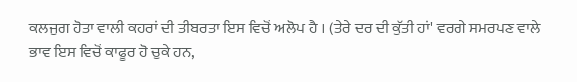ਕਲਜੁਗ ਹੋਤਾ ਵਾਲੀ ਕਹਰਾਂ ਦੀ ਤੀਬਰਤਾ ਇਸ ਵਿਚੋਂ ਅਲੋਪ ਹੈ । (ਤੇਰੇ ਦਰ ਦੀ ਕੁੱਤੀ ਹਾਂ' ਵਰਗੇ ਸਮਰਪਣ ਵਾਲੇ ਭਾਵ ਇਸ ਵਿਚੋਂ ਕਾਫੂਰ ਹੋ ਚੁਕੇ ਹਨ,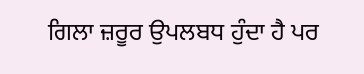ਗਿਲਾ ਜ਼ਰੂਰ ਉਪਲਬਧ ਹੁੰਦਾ ਹੈ ਪਰ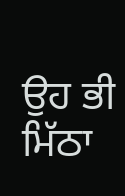ਉਹ ਭੀ ਮਿੱਠਾ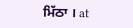ਮਿੱਠਾ । at